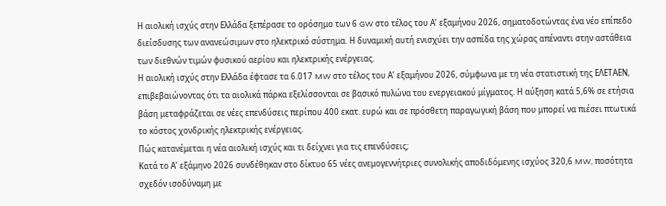Η αιολική ισχύς στην Ελλάδα ξεπέρασε το ορόσημο των 6 GW στο τέλος του Α’ εξαμήνου 2026, σηματοδοτώντας ένα νέο επίπεδο διείσδυσης των ανανεώσιμων στο ηλεκτρικό σύστημα. Η δυναμική αυτή ενισχύει την ασπίδα της χώρας απέναντι στην αστάθεια των διεθνών τιμών φυσικού αερίου και ηλεκτρικής ενέργειας.
Η αιολική ισχύς στην Ελλάδα έφτασε τα 6.017 MW στο τέλος του Α’ εξαμήνου 2026, σύμφωνα με τη νέα στατιστική της ΕΛΕΤΑΕΝ, επιβεβαιώνοντας ότι τα αιολικά πάρκα εξελίσσονται σε βασικό πυλώνα του ενεργειακού μίγματος. Η αύξηση κατά 5,6% σε ετήσια βάση μεταφράζεται σε νέες επενδύσεις περίπου 400 εκατ. ευρώ και σε πρόσθετη παραγωγική βάση που μπορεί να πιέσει πτωτικά το κόστος χονδρικής ηλεκτρικής ενέργειας.
Πώς κατανέμεται η νέα αιολική ισχύς και τι δείχνει για τις επενδύσεις;
Κατά το Α’ εξάμηνο 2026 συνδέθηκαν στο δίκτυο 65 νέες ανεμογεννήτριες συνολικής αποδιδόμενης ισχύος 320,6 MW, ποσότητα σχεδόν ισοδύναμη με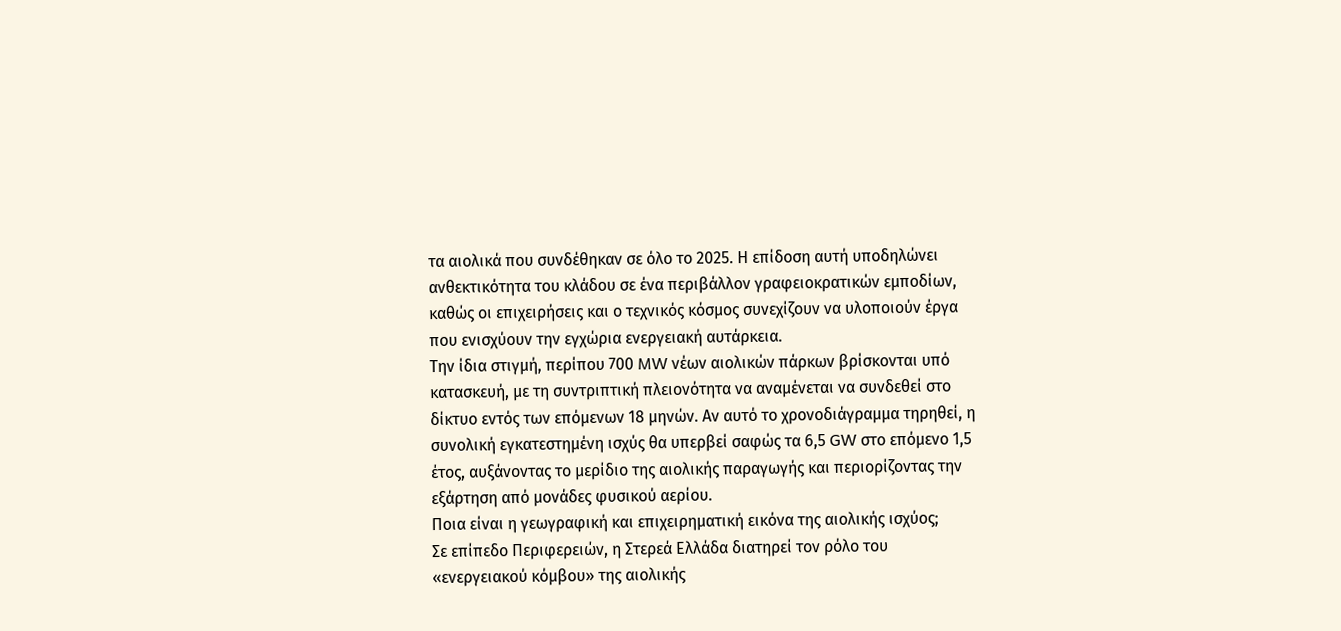τα αιολικά που συνδέθηκαν σε όλο το 2025. Η επίδοση αυτή υποδηλώνει ανθεκτικότητα του κλάδου σε ένα περιβάλλον γραφειοκρατικών εμποδίων, καθώς οι επιχειρήσεις και ο τεχνικός κόσμος συνεχίζουν να υλοποιούν έργα που ενισχύουν την εγχώρια ενεργειακή αυτάρκεια.
Την ίδια στιγμή, περίπου 700 MW νέων αιολικών πάρκων βρίσκονται υπό κατασκευή, με τη συντριπτική πλειονότητα να αναμένεται να συνδεθεί στο δίκτυο εντός των επόμενων 18 μηνών. Αν αυτό το χρονοδιάγραμμα τηρηθεί, η συνολική εγκατεστημένη ισχύς θα υπερβεί σαφώς τα 6,5 GW στο επόμενο 1,5 έτος, αυξάνοντας το μερίδιο της αιολικής παραγωγής και περιορίζοντας την εξάρτηση από μονάδες φυσικού αερίου.
Ποια είναι η γεωγραφική και επιχειρηματική εικόνα της αιολικής ισχύος;
Σε επίπεδο Περιφερειών, η Στερεά Ελλάδα διατηρεί τον ρόλο του «ενεργειακού κόμβου» της αιολικής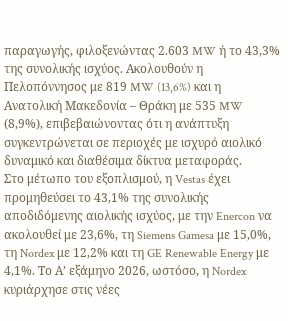παραγωγής, φιλοξενώντας 2.603 MW ή το 43,3% της συνολικής ισχύος. Ακολουθούν η Πελοπόννησος με 819 MW (13,6%) και η Ανατολική Μακεδονία – Θράκη με 535 MW (8,9%), επιβεβαιώνοντας ότι η ανάπτυξη συγκεντρώνεται σε περιοχές με ισχυρό αιολικό δυναμικό και διαθέσιμα δίκτυα μεταφοράς.
Στο μέτωπο του εξοπλισμού, η Vestas έχει προμηθεύσει το 43,1% της συνολικής αποδιδόμενης αιολικής ισχύος, με την Enercon να ακολουθεί με 23,6%, τη Siemens Gamesa με 15,0%, τη Nordex με 12,2% και τη GE Renewable Energy με 4,1%. Το Α’ εξάμηνο 2026, ωστόσο, η Nordex κυριάρχησε στις νέες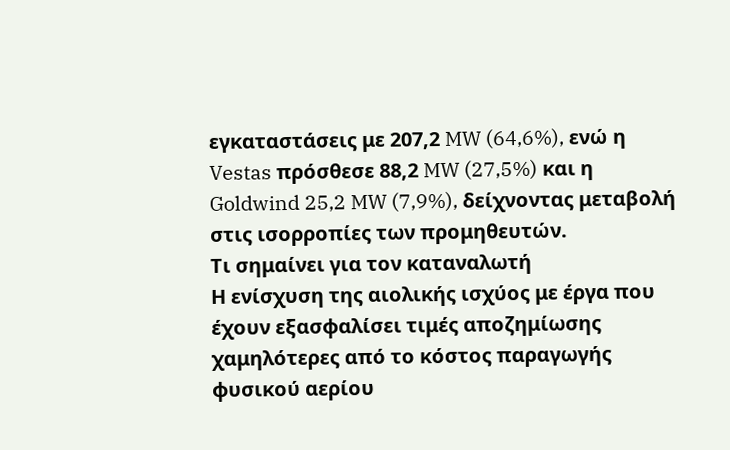εγκαταστάσεις με 207,2 MW (64,6%), ενώ η Vestas πρόσθεσε 88,2 MW (27,5%) και η Goldwind 25,2 MW (7,9%), δείχνοντας μεταβολή στις ισορροπίες των προμηθευτών.
Τι σημαίνει για τον καταναλωτή
Η ενίσχυση της αιολικής ισχύος με έργα που έχουν εξασφαλίσει τιμές αποζημίωσης χαμηλότερες από το κόστος παραγωγής φυσικού αερίου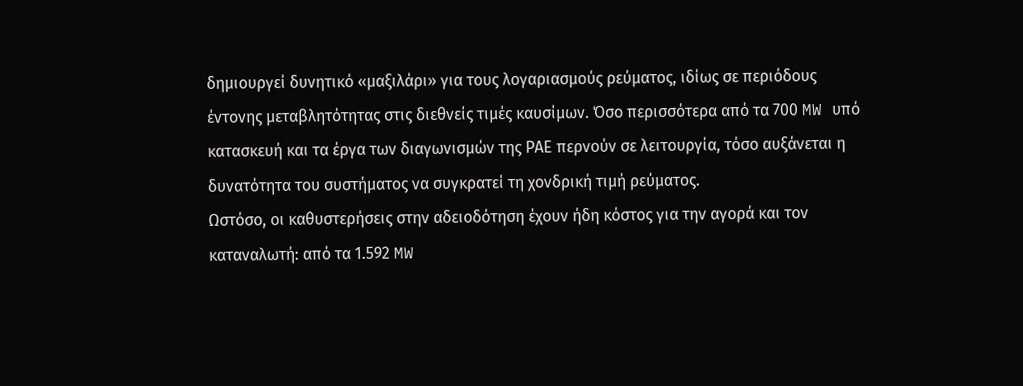δημιουργεί δυνητικό «μαξιλάρι» για τους λογαριασμούς ρεύματος, ιδίως σε περιόδους έντονης μεταβλητότητας στις διεθνείς τιμές καυσίμων. Όσο περισσότερα από τα 700 MW υπό κατασκευή και τα έργα των διαγωνισμών της ΡΑΕ περνούν σε λειτουργία, τόσο αυξάνεται η δυνατότητα του συστήματος να συγκρατεί τη χονδρική τιμή ρεύματος.
Ωστόσο, οι καθυστερήσεις στην αδειοδότηση έχουν ήδη κόστος για την αγορά και τον καταναλωτή: από τα 1.592 MW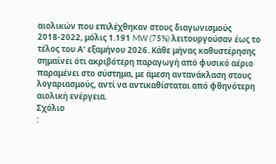αιολικών που επιλέχθηκαν στους διαγωνισμούς 2018-2022, μόλις 1.191 MW (75%) λειτουργούσαν έως το τέλος του Α’ εξαμήνου 2026. Κάθε μήνας καθυστέρησης σημαίνει ότι ακριβότερη παραγωγή από φυσικό αέριο παραμένει στο σύστημα, με άμεση αντανάκλαση στους λογαριασμούς, αντί να αντικαθίσταται από φθηνότερη αιολική ενέργεια.
Σχόλιο
: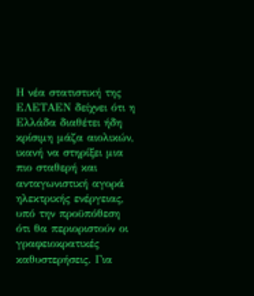Η νέα στατιστική της ΕΛΕΤΑΕΝ δείχνει ότι η Ελλάδα διαθέτει ήδη κρίσιμη μάζα αιολικών, ικανή να στηρίξει μια πιο σταθερή και ανταγωνιστική αγορά ηλεκτρικής ενέργειας, υπό την προϋπόθεση ότι θα περιοριστούν οι γραφειοκρατικές καθυστερήσεις. Για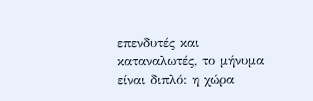επενδυτές και καταναλωτές, το μήνυμα είναι διπλό: η χώρα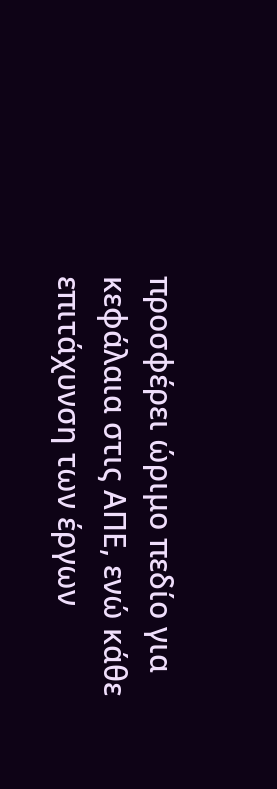προσφέρει ώριμο πεδίο για κεφάλαια στις ΑΠΕ, ενώ κάθε επιτάχυνση των έργων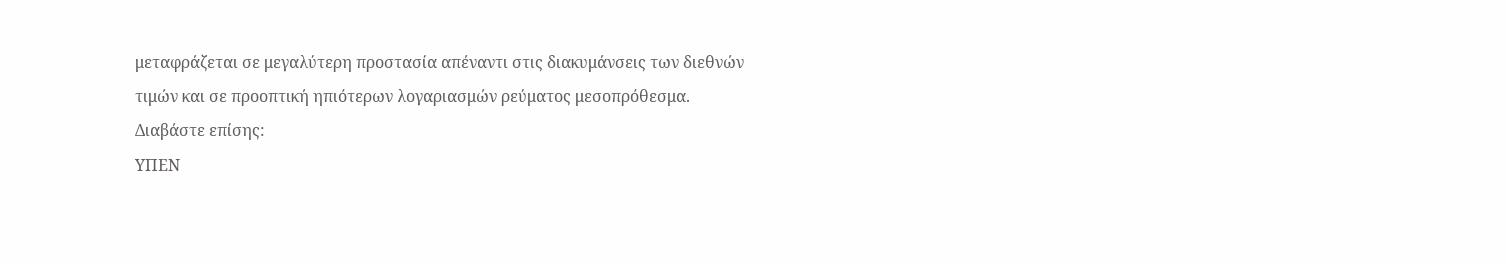μεταφράζεται σε μεγαλύτερη προστασία απέναντι στις διακυμάνσεις των διεθνών τιμών και σε προοπτική ηπιότερων λογαριασμών ρεύματος μεσοπρόθεσμα.
Διαβάστε επίσης:
ΥΠΕΝ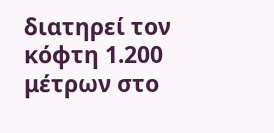διατηρεί τον κόφτη 1.200 μέτρων στο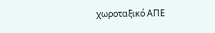χωροταξικό ΑΠΕ